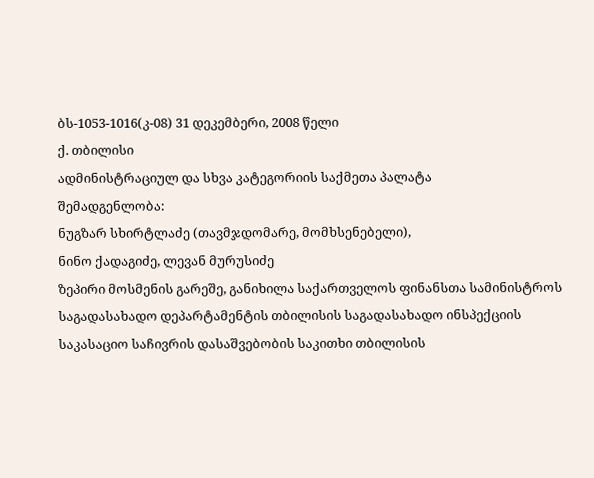ბს-1053-1016(კ-08) 31 დეკემბერი, 2008 წელი
ქ. თბილისი
ადმინისტრაციულ და სხვა კატეგორიის საქმეთა პალატა
შემადგენლობა:
ნუგზარ სხირტლაძე (თავმჯდომარე, მომხსენებელი),
ნინო ქადაგიძე, ლევან მურუსიძე
ზეპირი მოსმენის გარეშე, განიხილა საქართველოს ფინანსთა სამინისტროს საგადასახადო დეპარტამენტის თბილისის საგადასახადო ინსპექციის საკასაციო საჩივრის დასაშვებობის საკითხი თბილისის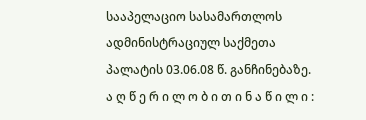სააპელაციო სასამართლოს ადმინისტრაციულ საქმეთა პალატის 03.06.08 წ. განჩინებაზე.
ა ღ წ ე რ ი ლ ო ბ ი თ ი ნ ა წ ი ლ ი :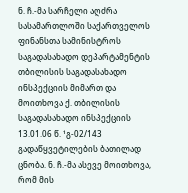ნ. ჩ.-მა სარჩელი აღძრა სასამართლოში საქართველოს ფინანსთა სამინისტროს საგადასახადო დეპარტამენტის თბილისის საგადასახადო ინსპექციის მიმართ და მოითხოვა ქ. თბილისის საგადასახადო ინსპექციის 13.01.06 წ. ¹გ-02/143 გადაწყვეტილების ბათილად ცნობა. ნ. ჩ.-მა ასევე მოითხოვა, რომ მის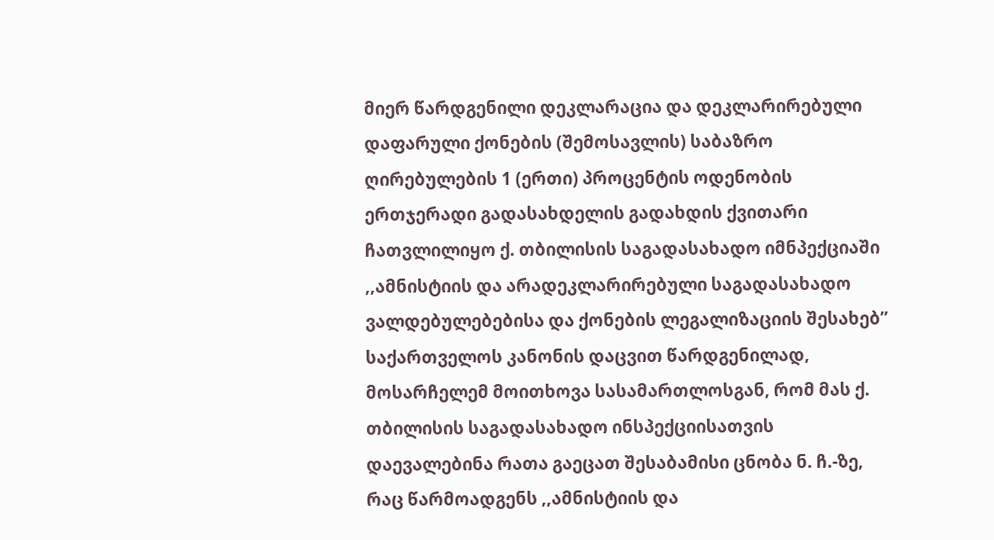მიერ წარდგენილი დეკლარაცია და დეკლარირებული დაფარული ქონების (შემოსავლის) საბაზრო ღირებულების 1 (ერთი) პროცენტის ოდენობის ერთჯერადი გადასახდელის გადახდის ქვითარი ჩათვლილიყო ქ. თბილისის საგადასახადო იმნპექციაში ,,ამნისტიის და არადეკლარირებული საგადასახადო ვალდებულებებისა და ქონების ლეგალიზაციის შესახებ” საქართველოს კანონის დაცვით წარდგენილად, მოსარჩელემ მოითხოვა სასამართლოსგან, რომ მას ქ. თბილისის საგადასახადო ინსპექციისათვის დაევალებინა რათა გაეცათ შესაბამისი ცნობა ნ. ჩ.-ზე, რაც წარმოადგენს ,,ამნისტიის და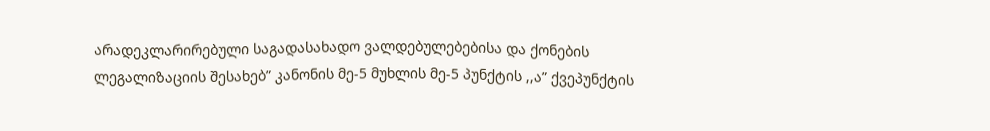არადეკლარირებული საგადასახადო ვალდებულებებისა და ქონების ლეგალიზაციის შესახებ” კანონის მე-5 მუხლის მე-5 პუნქტის ,,ა” ქვეპუნქტის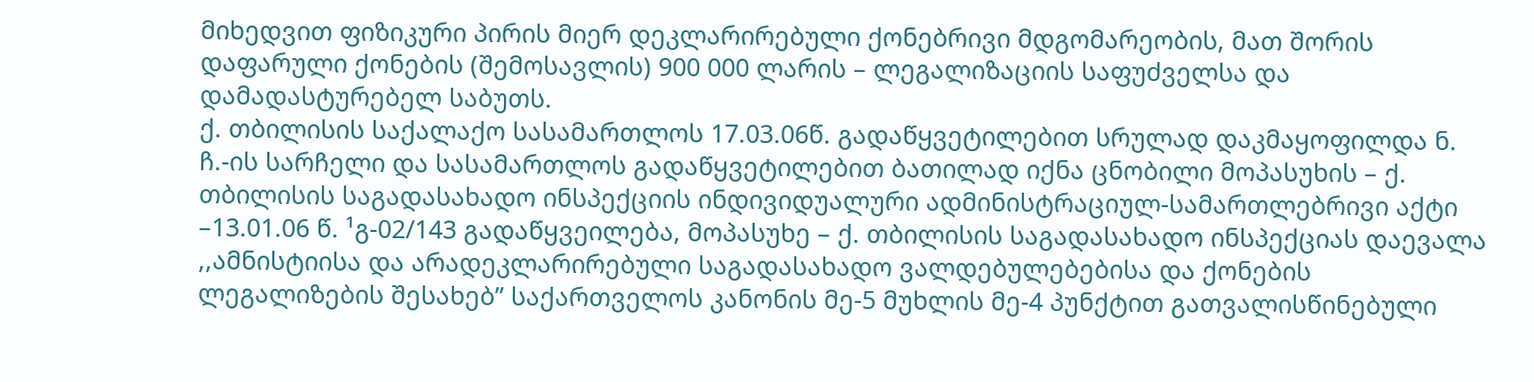მიხედვით ფიზიკური პირის მიერ დეკლარირებული ქონებრივი მდგომარეობის, მათ შორის დაფარული ქონების (შემოსავლის) 900 000 ლარის – ლეგალიზაციის საფუძველსა და დამადასტურებელ საბუთს.
ქ. თბილისის საქალაქო სასამართლოს 17.03.06წ. გადაწყვეტილებით სრულად დაკმაყოფილდა ნ. ჩ.-ის სარჩელი და სასამართლოს გადაწყვეტილებით ბათილად იქნა ცნობილი მოპასუხის – ქ. თბილისის საგადასახადო ინსპექციის ინდივიდუალური ადმინისტრაციულ-სამართლებრივი აქტი –13.01.06 წ. ¹გ-02/143 გადაწყვეილება, მოპასუხე – ქ. თბილისის საგადასახადო ინსპექციას დაევალა ,,ამნისტიისა და არადეკლარირებული საგადასახადო ვალდებულებებისა და ქონების ლეგალიზების შესახებ” საქართველოს კანონის მე-5 მუხლის მე-4 პუნქტით გათვალისწინებული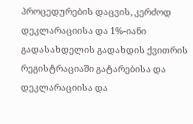პროცედურების დაცვის, კერძოდ დეკლარაციისა და 1%-იანი გადასახდელის გადახდის ქვითრის რეგისტრაციაში გატარებისა და დეკლარაციისა და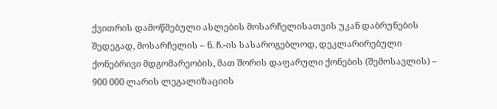ქვითრის დამოწმებული ასლების მოსარჩელისათვის უკან დაბრუნების შედეგად, მოსარჩელის – ნ. ჩ.-ის სასაროგებლოდ, დეკლარირებული ქონებრივი მდგომარეობის, მათ შორის დაფარული ქონების (შემოსავლის) – 900 000 ლარის ლეგალიზაციის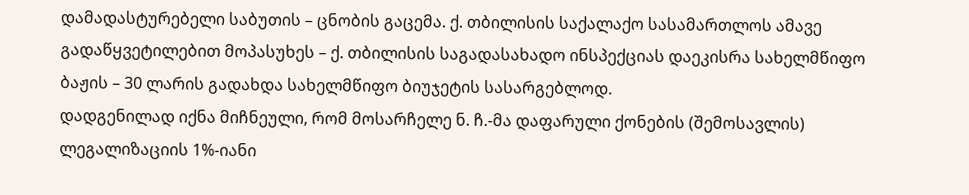დამადასტურებელი საბუთის – ცნობის გაცემა. ქ. თბილისის საქალაქო სასამართლოს ამავე გადაწყვეტილებით მოპასუხეს – ქ. თბილისის საგადასახადო ინსპექციას დაეკისრა სახელმწიფო ბაჟის – 30 ლარის გადახდა სახელმწიფო ბიუჯეტის სასარგებლოდ.
დადგენილად იქნა მიჩნეული, რომ მოსარჩელე ნ. ჩ.-მა დაფარული ქონების (შემოსავლის) ლეგალიზაციის 1%-იანი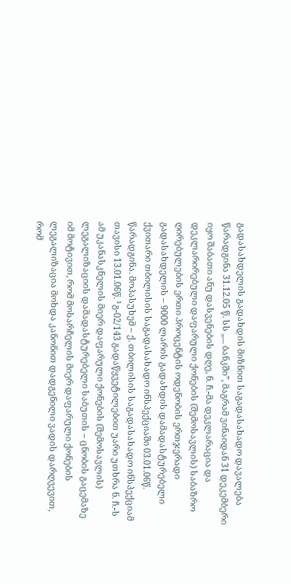გადასახდელის გადახდის მიზნით საგადასახადო დავალება წარადგინა 31.12.05 წ. სს ,,... ბანკში”, მაგრამ ვინაიდან 31 დეკემბერი იყო შაბათი ანუ დასვენების დღე, ნ. ჩ.-მა დეკლარაცია და დეკლარირებული დაფარული ქონების (შემოსავლის) საბაზრო ღირებულების ერთი პროცენტის ოდენობის ერთჯერადი გადასახდელის – 9000 ლარის გადახდის დამადასტურებელი ქვითარი თბილისის საგადასახადო ინსპექციაში 03.01.06წ. წარადგინა. მოპასუხემ – ქ. თბილისის საგადასახადო ინსპექციამ თავისი 13.01.06წ. ¹გ-02/143 გადაწყვეტილებით უარი უთხრა ნ. ჩ.-ს ამ უკანასკნელის მიერ დაფარული ქონების (შემოსავლის) ლეგალიზაციის დამადასტურებელი საბუთის – ცნობის გაცემაზე იმ მოტივით, რომ მოსარჩელის მიერ დაფარული ქონების ლეგალიზაცია მოხდა კანონით დადგენილი ვადის დარღვევით, რომ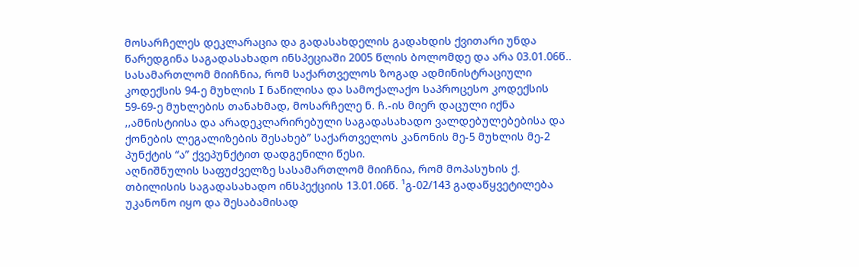მოსარჩელეს დეკლარაცია და გადასახდელის გადახდის ქვითარი უნდა წარედგინა საგადასახადო ინსპეციაში 2005 წლის ბოლომდე და არა 03.01.06წ.. სასამართლომ მიიჩნია, რომ საქართველოს ზოგად ადმინისტრაციული კოდექსის 94-ე მუხლის I ნაწილისა და სამოქალაქო საპროცესო კოდექსის 59-69-ე მუხლების თანახმად, მოსარჩელე ნ. ჩ.-ის მიერ დაცული იქნა ,,ამნისტიისა და არადეკლარირებული საგადასახადო ვალდებულებებისა და ქონების ლეგალიზების შესახებ” საქართველოს კანონის მე-5 მუხლის მე-2 პუნქტის “ა” ქვეპუნქტით დადგენილი წესი.
აღნიშნულის საფუძველზე სასამართლომ მიიჩნია, რომ მოპასუხის ქ. თბილისის საგადასახადო ინსპექციის 13.01.06წ. ¹გ-02/143 გადაწყვეტილება უკანონო იყო და შესაბამისად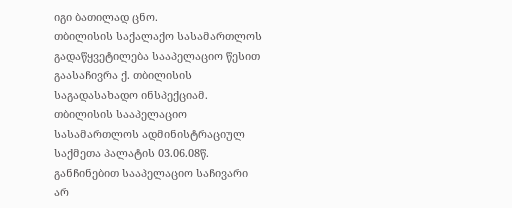იგი ბათილად ცნო.
თბილისის საქალაქო სასამართლოს გადაწყვეტილება სააპელაციო წესით გაასაჩივრა ქ. თბილისის საგადასახადო ინსპექციამ.
თბილისის სააპელაციო სასამართლოს ადმინისტრაციულ საქმეთა პალატის 03.06.08წ. განჩინებით სააპელაციო საჩივარი არ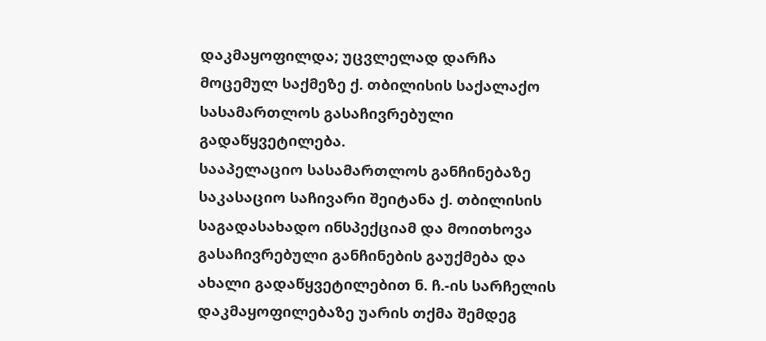დაკმაყოფილდა; უცვლელად დარჩა მოცემულ საქმეზე ქ. თბილისის საქალაქო სასამართლოს გასაჩივრებული გადაწყვეტილება.
სააპელაციო სასამართლოს განჩინებაზე საკასაციო საჩივარი შეიტანა ქ. თბილისის საგადასახადო ინსპექციამ და მოითხოვა გასაჩივრებული განჩინების გაუქმება და ახალი გადაწყვეტილებით ნ. ჩ.-ის სარჩელის დაკმაყოფილებაზე უარის თქმა შემდეგ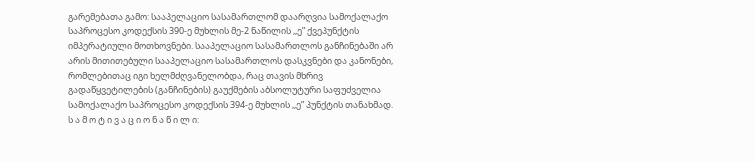გარემებათა გამო: სააპელაციო სასამართლომ დაარღვია სამოქალაქო საპროცესო კოდექსის 390-ე მუხლის მე-2 ნაწილის ,,ე” ქვეპუნქტის იმპერატიული მოთხოვნები. სააპელაციო სასამართლოს განჩინებაში არ არის მითითებული სააპელაციო სასამართლოს დასკვნები და კანონები, რომლებითაც იგი ხელმძღვანელობდა, რაც თავის მხრივ გადაწყვეტილების (განჩინების) გაუქმების აბსოლუტური საფუძველია სამოქალაქო საპროცესო კოდექსის 394-ე მუხლის ,,ე” პუნქტის თანახმად.
ს ა მ ო ტ ი ვ ა ც ი ო ნ ა წ ი ლ ი: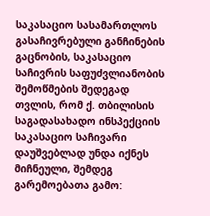საკასაციო სასამართლოს გასაჩივრებული განჩინების გაცნობის, საკასაციო საჩივრის საფუძვლიანობის შემოწმების შედეგად თვლის, რომ ქ. თბილისის საგადასახადო ინსპექციის საკასაციო საჩივარი დაუშვებლად უნდა იქნეს მიჩნეული, შემდეგ გარემოებათა გამო: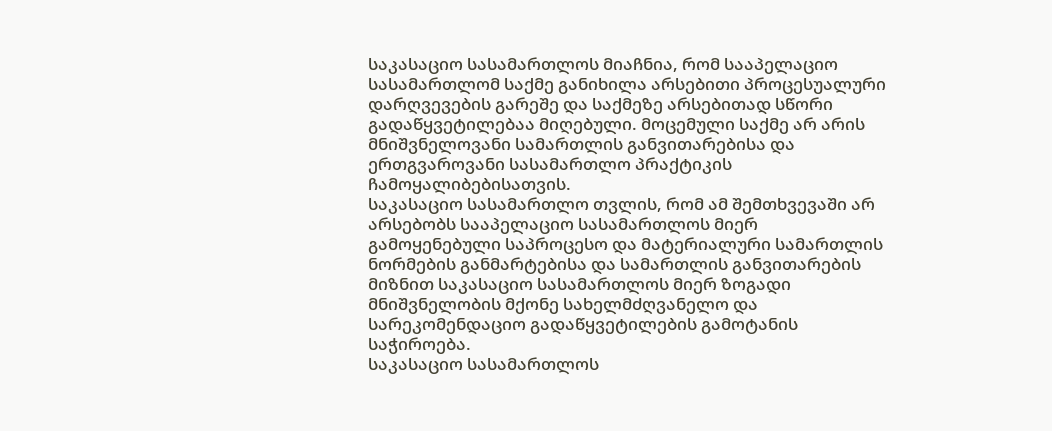საკასაციო სასამართლოს მიაჩნია, რომ სააპელაციო სასამართლომ საქმე განიხილა არსებითი პროცესუალური დარღვევების გარეშე და საქმეზე არსებითად სწორი გადაწყვეტილებაა მიღებული. მოცემული საქმე არ არის მნიშვნელოვანი სამართლის განვითარებისა და ერთგვაროვანი სასამართლო პრაქტიკის ჩამოყალიბებისათვის.
საკასაციო სასამართლო თვლის, რომ ამ შემთხვევაში არ არსებობს სააპელაციო სასამართლოს მიერ გამოყენებული საპროცესო და მატერიალური სამართლის ნორმების განმარტებისა და სამართლის განვითარების მიზნით საკასაციო სასამართლოს მიერ ზოგადი მნიშვნელობის მქონე სახელმძღვანელო და სარეკომენდაციო გადაწყვეტილების გამოტანის საჭიროება.
საკასაციო სასამართლოს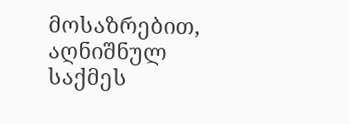მოსაზრებით, აღნიშნულ საქმეს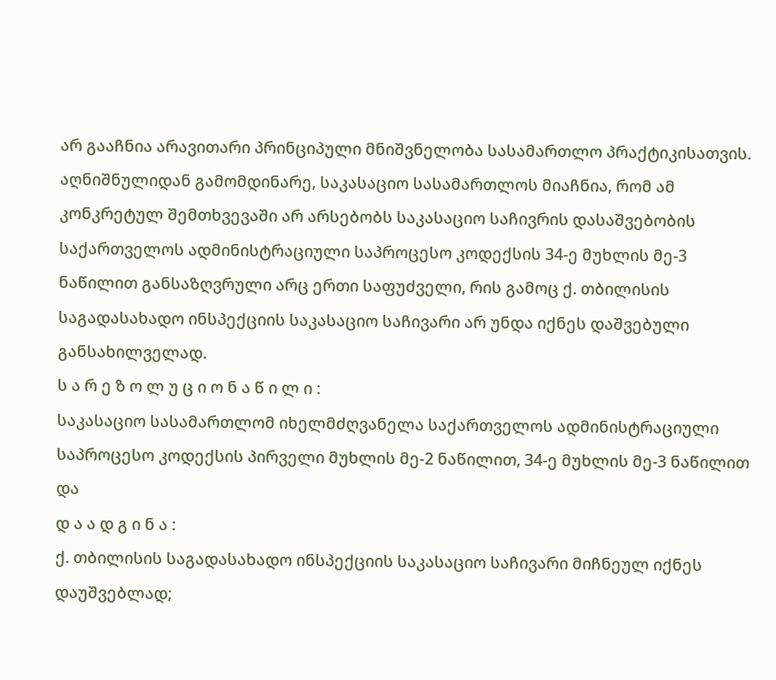არ გააჩნია არავითარი პრინციპული მნიშვნელობა სასამართლო პრაქტიკისათვის. აღნიშნულიდან გამომდინარე, საკასაციო სასამართლოს მიაჩნია, რომ ამ კონკრეტულ შემთხვევაში არ არსებობს საკასაციო საჩივრის დასაშვებობის საქართველოს ადმინისტრაციული საპროცესო კოდექსის 34-ე მუხლის მე-3 ნაწილით განსაზღვრული არც ერთი საფუძველი, რის გამოც ქ. თბილისის საგადასახადო ინსპექციის საკასაციო საჩივარი არ უნდა იქნეს დაშვებული განსახილველად.
ს ა რ ე ზ ო ლ უ ც ი ო ნ ა წ ი ლ ი :
საკასაციო სასამართლომ იხელმძღვანელა საქართველოს ადმინისტრაციული საპროცესო კოდექსის პირველი მუხლის მე-2 ნაწილით, 34-ე მუხლის მე-3 ნაწილით და
დ ა ა დ გ ი ნ ა :
ქ. თბილისის საგადასახადო ინსპექციის საკასაციო საჩივარი მიჩნეულ იქნეს დაუშვებლად;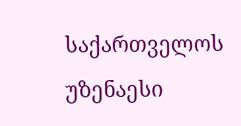საქართველოს უზენაესი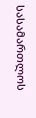სასამართლოს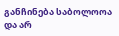განჩინება საბოლოოა და არ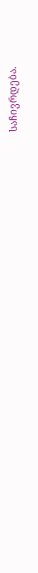საჩივრდება.